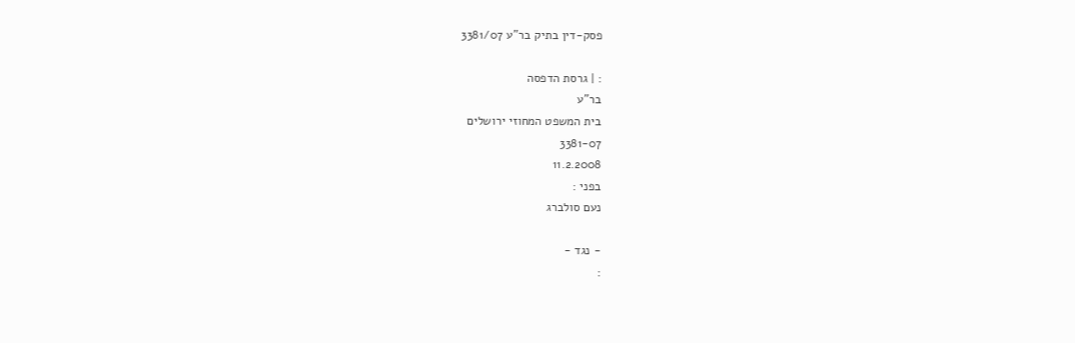פסק-דין בתיק בר"ע 3381/07

: | גרסת הדפסה
בר"ע
בית המשפט המחוזי ירושלים
3381-07
11.2.2008
בפני :
נעם סולברג

- נגד -
: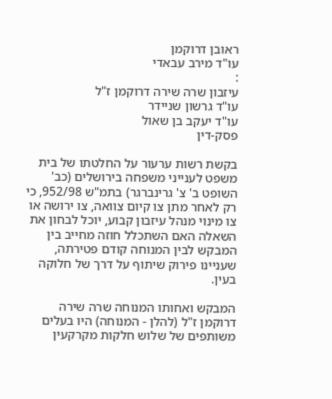ראובן דרוקמן
עו"ד מירב עבאדי
:
עיזבון שרה שירה דרוקמן ז"ל
עו"ד גרשון שניידר
עו"ד יעקב בן שאול
פסק-דין

בקשת רשות ערעור על החלטתו של בית משפט לענייני משפחה בירושלים (כב' השופט ב' צ' גרינברגר) בתמ"ש 952/98, כי רק לאחר מתן צו קיום צוואה, צו ירושה או צו מינוי מנהל עיזבון קבוע, יוכל לבחון את השאלה האם השתכלל חוזה מחייב בין המבקש לבין המנוחה קודם פטירתה, שעניינו פירוק שיתוף על דרך של חלוקה בעין.

המבקש ואחותו המנוחה שרה שירה דרוקמן ז"ל (להלן - המנוחה) היו בעלים משותפים של שלוש חלקות מקרקעין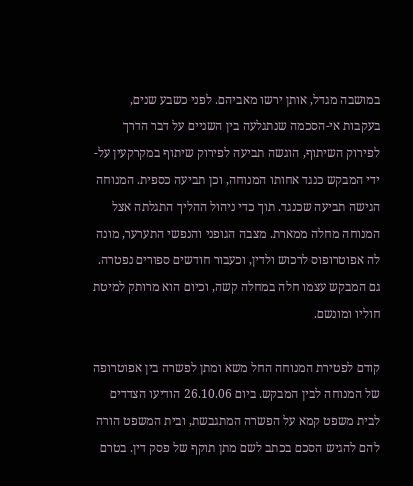במושבה מגדל, אותן ירשו מאביהם. לפני כשבע שנים, בעקבות אי-הסכמה שנתגלעה בין השניים על דבר הדרך לפירוק השיתוף, הוגשה תביעה לפירוק שיתוף במקרקעין על-ידי המבקש כנגד אחותו המנוחה, וכן תביעה כספית. המנוחה הגישה תביעה שכנגד. תוך כדי ניהול ההליך התגלתה אצל המנוחה מחלה ממארת. מצבה הגופני והנפשי התערער, מונה לה אפוטרופוס לרכוש ולדין, וכעבור חודשים ספורים נפטרה. גם המבקש עצמו חלה במחלה קשה, וכיום הוא מרותק למיטת חוליו ומונשם.

קודם לפטירת המנוחה החל משא ומתן לפשרה בין אפוטרופה של המנוחה לבין המבקש. ביום 26.10.06 הודיעו הצדדים לבית משפט קמא על הפשרה המתגבשת, ובית המשפט הורה להם להגיש הסכם בכתב לשם מתן תוקף של פסק דין. בטרם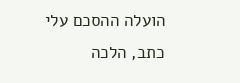הועלה ההסכם עלי כתב, הלכה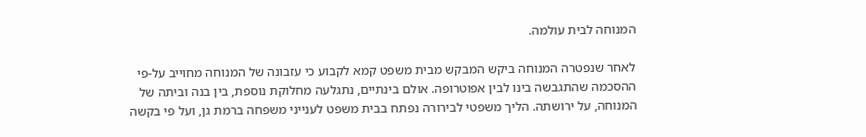המנוחה לבית עולמה.

לאחר שנפטרה המנוחה ביקש המבקש מבית משפט קמא לקבוע כי עזבונה של המנוחה מחוייב על-פי ההסכמה שהתגבשה בינו לבין אפוטרופה. אולם בינתיים, נתגלעה מחלוקת נוספת, בין בנה וביתה של המנוחה, על ירושתה. הליך משפטי לבירורה נפתח בבית משפט לענייני משפחה ברמת גן, ועל פי בקשה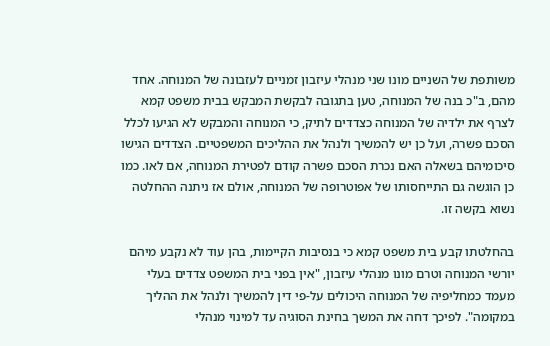משותפת של השניים מונו שני מנהלי עיזבון זמניים לעזבונה של המנוחה. אחד מהם, ב"כ בנה של המנוחה, טען בתגובה לבקשת המבקש בבית משפט קמא לצרף את ילדיה של המנוחה כצדדים לתיק, כי המנוחה והמבקש לא הגיעו לכלל הסכם פשרה, ועל כן יש להמשיך ולנהל את ההליכים המשפטיים. הצדדים הגישו סיכומיהם בשאלה האם נכרת הסכם פשרה קודם לפטירת המנוחה, אם לאו. כמו כן הוגשה גם התייחסותו של אפוטרופה של המנוחה, אולם אז ניתנה ההחלטה נשוא בקשה זו.

בהחלטתו קבע בית משפט קמא כי בנסיבות הקיימות, בהן עוד לא נקבע מיהם יורשי המנוחה וטרם מונו מנהלי עיזבון, "אין בפני בית המשפט צדדים בעלי מעמד כמחליפיה של המנוחה היכולים על-פי דין להמשיך ולנהל את ההליך במקומה". לפיכך דחה את המשך בחינת הסוגיה עד למינוי מנהלי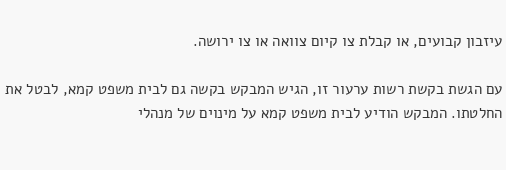עיזבון קבועים, או קבלת צו קיום צוואה או צו ירושה.

עם הגשת בקשת רשות ערעור זו, הגיש המבקש בקשה גם לבית משפט קמא, לבטל את החלטתו. המבקש הודיע לבית משפט קמא על מינוים של מנהלי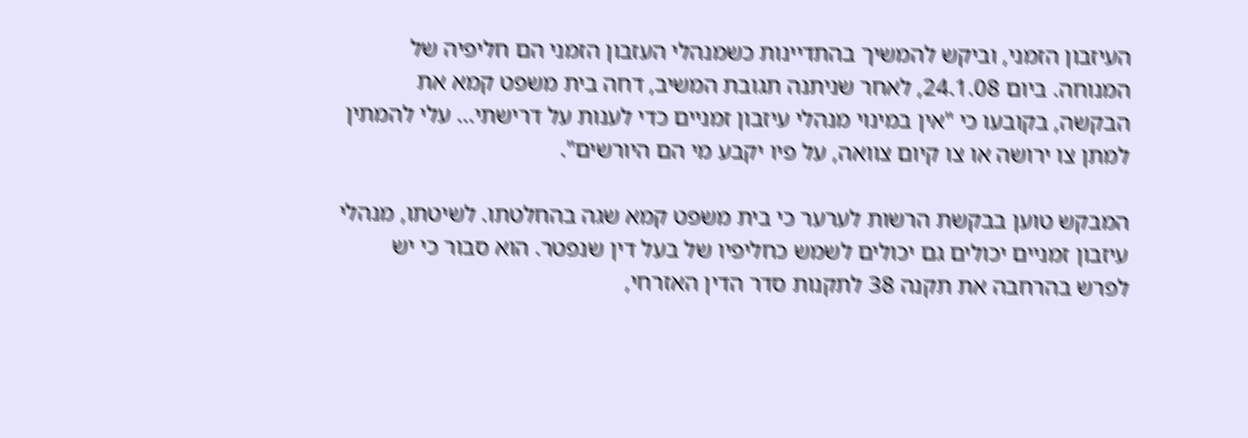העיזבון הזמני, וביקש להמשיך בהתדיינות כשמנהלי העזבון הזמני הם חליפיה של המנוחה. ביום 24.1.08, לאחר שניתנה תגובת המשיב, דחה בית משפט קמא את הבקשה, בקובעו כי "אין במינוי מנהלי עיזבון זמניים כדי לענות על דרישתי... עלי להמתין למתן צו ירושה או צו קיום צוואה, על פיו יקבע מי הם היורשים".

המבקש טוען בבקשת הרשות לערער כי בית משפט קמא שגה בהחלטתו. לשיטתו, מנהלי עיזבון זמניים יכולים גם יכולים לשמש כחליפיו של בעל דין שנפטר. הוא סבור כי יש לפרש בהרחבה את תקנה 38 לתקנות סדר הדין האזרחי,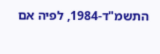התשמ"ד-1984, לפיה אם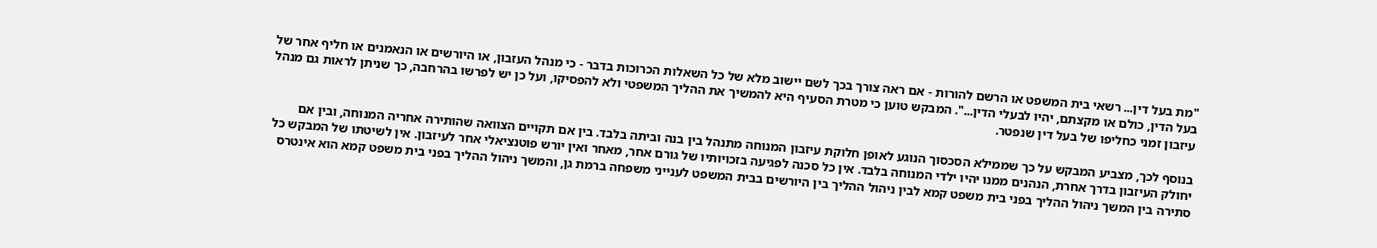"מת בעל דין... רשאי בית המשפט או הרשם להורות - אם ראה צורך בכך לשם יישוב מלא של כל השאלות הכרוכות בדבר - כי מנהל העזבון, או היורשים או הנאמנים או חליף אחר של בעל הדין, כולם או מקצתם, יהיו לבעלי הדין...". המבקש טוען כי מטרת הסעיף היא להמשיך את ההליך המשפטי ולא להפסיקו, ועל כן יש לפרשו בהרחבה, כך שניתן לראות גם מנהל עיזבון זמני כחליפו של בעל דין שנפטר.

בנוסף לכך, מצביע המבקש על כך שממילא הסכסוך הנוגע לאופן חלוקת עיזבון המנוחה מתנהל בין בנה וביתה בלבד. בין אם תקויים הצוואה שהותירה אחריה המנוחה, ובין אם יחולק העיזבון בדרך אחרת, הנהנים ממנו יהיו ילדי המנוחה בלבד. אין כל סכנה לפגיעה בזכויותיו של גורם אחר, מאחר ואין יורש פוטנציאלי אחר לעיזבון. אין לשיטתו של המבקש כל סתירה בין המשך ניהול ההליך בפני בית משפט קמא לבין ניהול ההליך בין היורשים בבית המשפט לענייני משפחה ברמת גן, והמשך ניהול ההליך בפני בית משפט קמא הוא אינטרס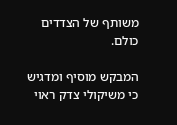משותף של הצדדים כולם.

המבקש מוסיף ומדגיש כי משיקולי צדק ראוי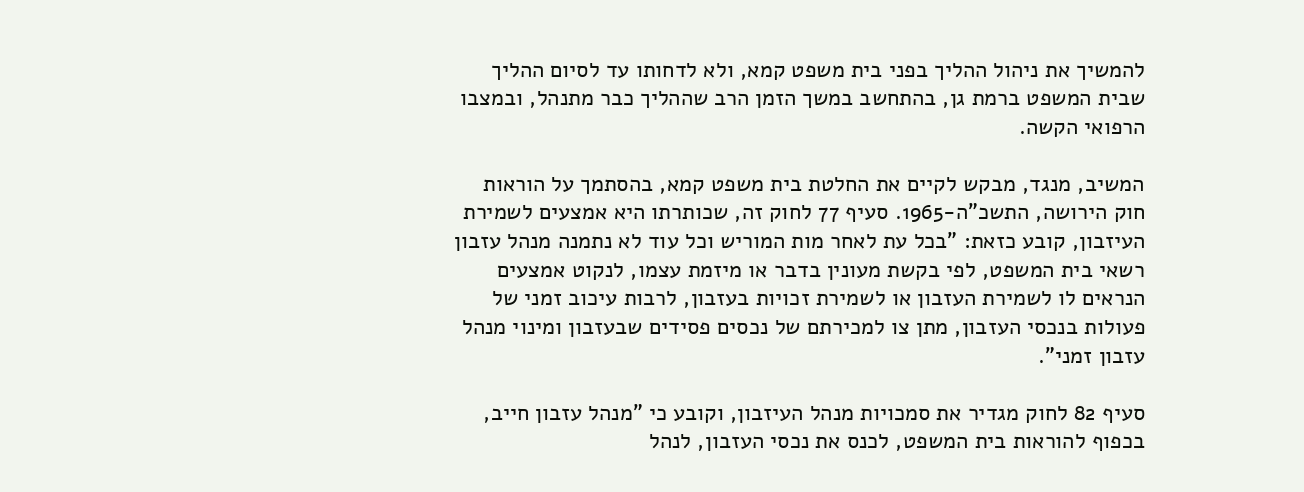להמשיך את ניהול ההליך בפני בית משפט קמא, ולא לדחותו עד לסיום ההליך שבית המשפט ברמת גן, בהתחשב במשך הזמן הרב שההליך כבר מתנהל, ובמצבו הרפואי הקשה.

המשיב, מנגד, מבקש לקיים את החלטת בית משפט קמא, בהסתמך על הוראות חוק הירושה, התשכ"ה-1965. סעיף 77 לחוק זה, שכותרתו היא אמצעים לשמירת העיזבון, קובע כזאת: "בכל עת לאחר מות המוריש וכל עוד לא נתמנה מנהל עזבון רשאי בית המשפט, לפי בקשת מעונין בדבר או מיזמת עצמו, לנקוט אמצעים הנראים לו לשמירת העזבון או לשמירת זכויות בעזבון, לרבות עיכוב זמני של פעולות בנכסי העזבון, מתן צו למכירתם של נכסים פסידים שבעזבון ומינוי מנהל עזבון זמני".

סעיף 82 לחוק מגדיר את סמכויות מנהל העיזבון, וקובע כי "מנהל עזבון חייב, בכפוף להוראות בית המשפט, לכנס את נכסי העזבון, לנהל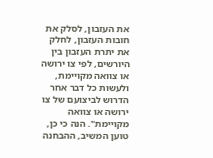את העזבון, לסלק את חובות העזבון, לחלק את יתרת העזבון בין היורשים, לפי צו ירושה או צוואה מקויימת, ולעשות כל דבר אחר הדרוש לביצועם של צו ירושה או צוואה מקויימת". הנה כי כן, טוען המשיב, ההבחנה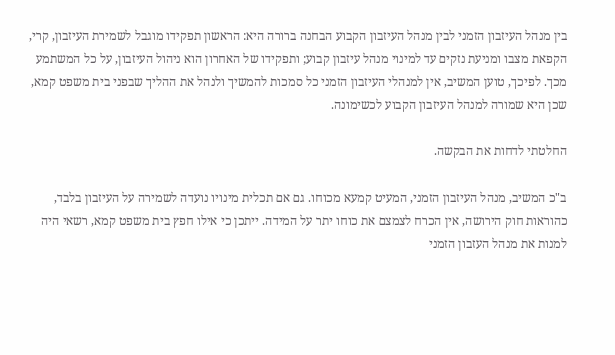בין מנהל העיזבון הזמני לבין מנהל העיזבון הקבוע הבחנה ברורה היא: הראשון תפקידו מוגבל לשמירת העיזבון, קרי, הקפאת מצבו ומניעת נזקים עד למינוי מנהל עיזבון קבוע; ותפקידו של האחרון הוא ניהול העיזבון, על כל המשתמע מכך. לפיכך, טוען המשיב, אין למנהלי העיזבון הזמני כל סמכות להמשיך ולנהל את ההליך שבפני בית משפט קמא, שכן היא שמורה למנהל העיזבון הקבוע לכשימונה.

החלטתי לדחות את הבקשה.

ב"כ המשיב, מנהל העיזבון הזמני, המעיט קמעא מכוחו. גם אם תכלית מינויו נועדה לשמירה על העיזבון בלבד, כהוראות חוק הירושה, אין הכרח לצמצם את כוחו יתר על המידה. ייתכן כי אילו חפץ בית משפט קמא, רשאי היה למנות את מנהל העזבון הזמני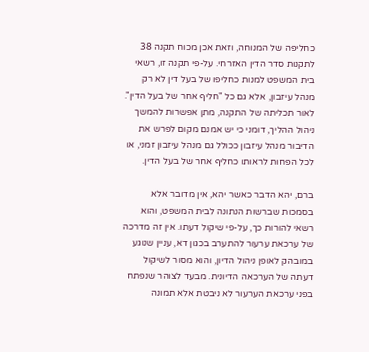כחליפה של המנוחה, וזאת אכן מכוח תקנה 38 לתקנות סדר הדין האזרחי. על-פי תקנה זו, רשאי בית המשפט למנות כחליפו של בעל דין לא רק מנהל עיזבון, אלא גם כל "חליף אחר של בעל הדין". לאור תכליתה של התקנה, מתן אפשרות להמשך ניהול ההליך, דומני כי יש אמנם מקום לפרש את הדיבור מנהל עיזבון ככולל גם מנהל עיזבון זמני, או לכל הפחות לראותו כחליף אחר של בעל הדין.

ברם, יהא הדבר כאשר יהא, אין מדובר אלא בסמכות שברשות הנתונה לבית המשפט, והוא רשאי להורות כך, על-פי שיקול דעתו. אין זה מדרכה של ערכאת ערעור להתערב בכגון דא, עניין שנוגע במובהק לאופן ניהול הדיון, והוא מסור לשיקול דעתה של הערכאה הדיונית. מבעד לצוהר שנפתח בפני ערכאת הערעור לא ניבטת אלא תמונה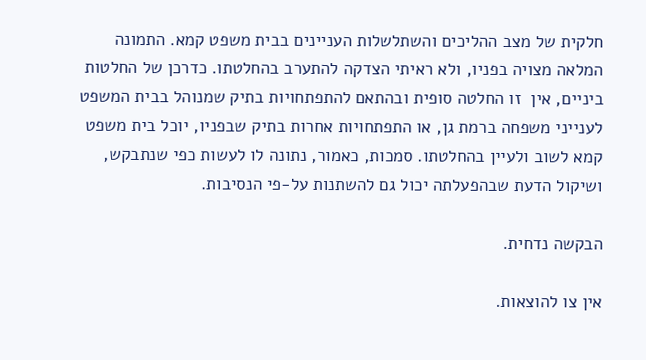חלקית של מצב ההליכים והשתלשלות העניינים בבית משפט קמא. התמונה המלאה מצויה בפניו, ולא ראיתי הצדקה להתערב בהחלטתו. כדרכן של החלטות ביניים, אין  זו החלטה סופית ובהתאם להתפתחויות בתיק שמנוהל בבית המשפט לענייני משפחה ברמת גן, או התפתחויות אחרות בתיק שבפניו, יוכל בית משפט קמא לשוב ולעיין בהחלטתו. סמכות, כאמור, נתונה לו לעשות כפי שנתבקש, ושיקול הדעת שבהפעלתה יכול גם להשתנות על-פי הנסיבות.

הבקשה נדחית.

אין צו להוצאות.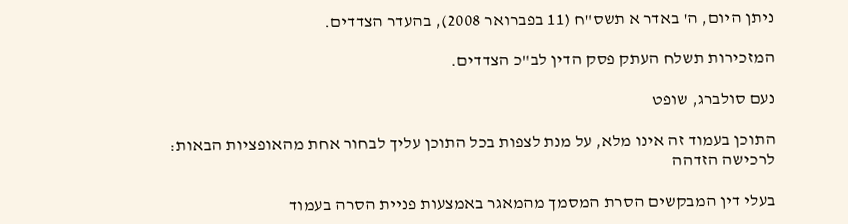ניתן היום, ה' באדר א תשס"ח (11 בפברואר 2008), בהעדר הצדדים.

המזכירות תשלח העתק פסק הדין לב"כ הצדדים.

נעם סולברג, שופט

התוכן בעמוד זה אינו מלא, על מנת לצפות בכל התוכן עליך לבחור אחת מהאופציות הבאות:
לרכישה הזדהה

בעלי דין המבקשים הסרת המסמך מהמאגר באמצעות פניית הסרה בעמוד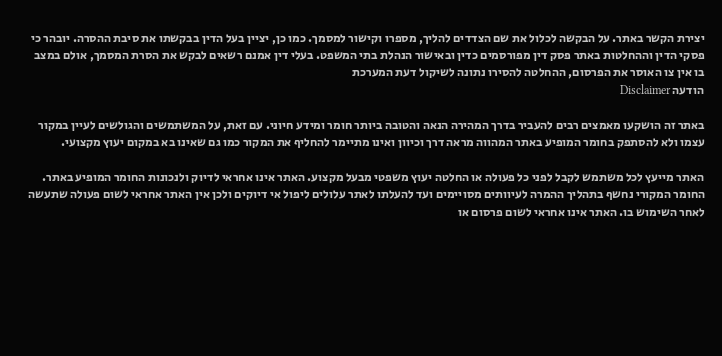יצירת הקשר באתר. על הבקשה לכלול את שם הצדדים להליך, מספרו וקישור למסמך. כמו כן, יציין בעל הדין בבקשתו את סיבת ההסרה. יובהר כי פסקי הדין וההחלטות באתר פסק דין מפורסמים כדין ובאישור הנהלת בתי המשפט. בעלי דין אמנם רשאים לבקש את הסרת המסמך, אולם במצב בו אין צו האוסר את הפרסום, ההחלטה להסירו נתונה לשיקול דעת המערכת
הודעה Disclaimer

באתר זה הושקעו מאמצים רבים להעביר בדרך המהירה הנאה והטובה ביותר חומר ומידע חיוני. עם זאת, על המשתמשים והגולשים לעיין במקור עצמו ולא להסתפק בחומר המופיע באתר המהווה מראה דרך וכיוון ואינו מתיימר להחליף את המקור כמו גם שאינו בא במקום יעוץ מקצועי.

האתר מייעץ לכל משתמש לקבל לפני כל פעולה או החלטה יעוץ משפטי מבעל מקצוע. האתר אינו אחראי לדיוק ולנכונות החומר המופיע באתר. החומר המקורי נחשף בתהליך ההמרה לעיוותים מסויימים ועד להעלתו לאתר עלולים ליפול אי דיוקים ולכן אין האתר אחראי לשום פעולה שתעשה לאחר השימוש בו. האתר אינו אחראי לשום פרסום או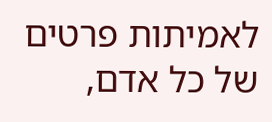לאמיתות פרטים של כל אדם,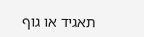תאגיד או גוף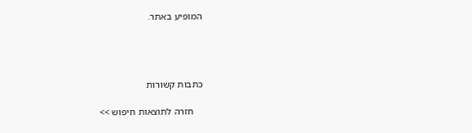המופיע באתר.




כתבות קשורות

    חזרה לתוצאות חיפוש >>